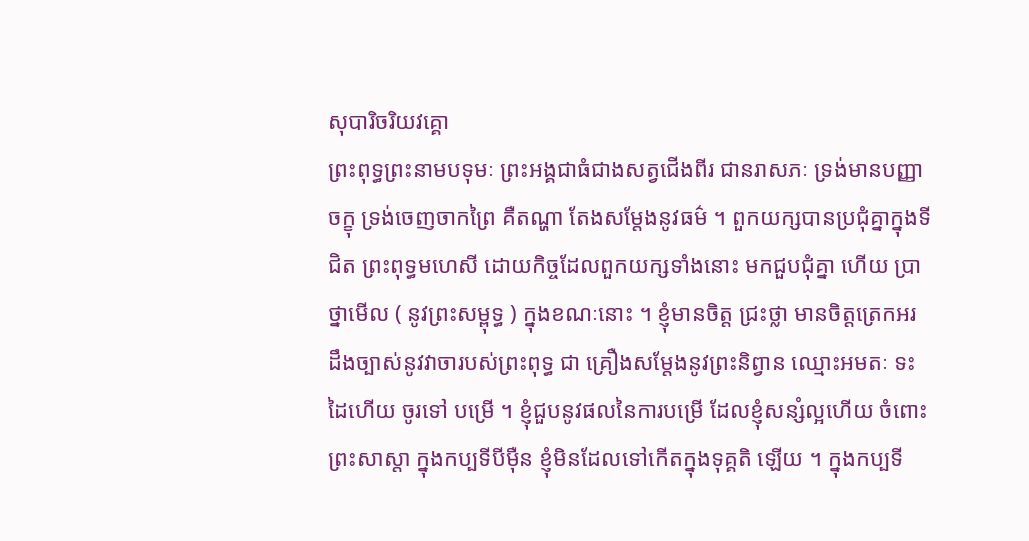សុបារិចរិយវគ្គោ
ព្រះពុទ្ធព្រះនាមបទុមៈ ព្រះអង្គជាធំជាងសត្វជើងពីរ ជានរាសភៈ ទ្រង់មានបញ្ញាចក្ខុ ទ្រង់ចេញចាកព្រៃ គឺតណ្ហា តែងសម្តែងនូវធម៌ ។ ពួកយក្សបានប្រជុំគ្នាក្នុងទីជិត ព្រះពុទ្ធមហេសី ដោយកិច្ចដែលពួកយក្សទាំងនោះ មកជួបជុំគ្នា ហើយ ប្រាថ្នាមើល ( នូវព្រះសម្ពុទ្ធ ) ក្នុងខណៈនោះ ។ ខ្ញុំមានចិត្ត ជ្រះថ្លា មានចិត្តត្រេកអរ ដឹងច្បាស់នូវវាចារបស់ព្រះពុទ្ធ ជា គ្រឿងសម្តែងនូវព្រះនិព្វាន ឈ្មោះអមតៈ ទះដៃហើយ ចូរទៅ បម្រើ ។ ខ្ញុំជួបនូវផលនៃការបម្រើ ដែលខ្ញុំសន្សំល្អហើយ ចំពោះព្រះសាស្តា ក្នុងកប្បទីបីម៉ឺន ខ្ញុំមិនដែលទៅកើតក្នុងទុគ្គតិ ឡើយ ។ ក្នុងកប្បទី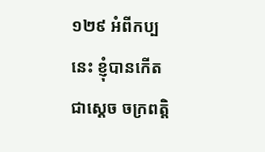១២៩ អំពីកប្បនេះ ខ្ញុំបានកើតជាស្តេច ចក្រពត្តិ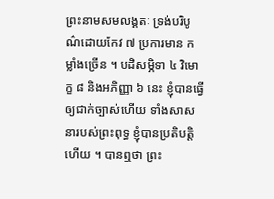ព្រះនាមសមលង្គតៈ ទ្រង់បរិបូណ៌ដោយកែវ ៧ ប្រការមាន កម្លាំងច្រើន ។ បដិសម្ភិទា ៤ វិមោក្ខ ៨ និងអភិញ្ញា ៦ នេះ ខ្ញុំបានធ្វើឲ្យជាក់ច្បាស់ហើយ ទាំងសាសនារបស់ព្រះពុទ្ធ ខ្ញុំបានប្រតិបត្តិហើយ ។ បានឮថា ព្រះ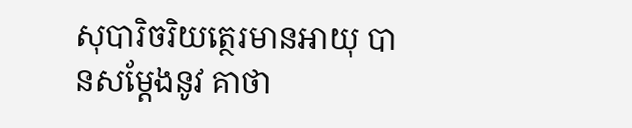សុបារិចរិយត្ថេរមានអាយុ បានសម្តែងនូវ គាថា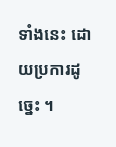ទាំងនេះ ដោយប្រការដូច្នេះ ។